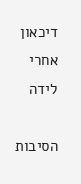דיכאון אחרי לידה

הסיבות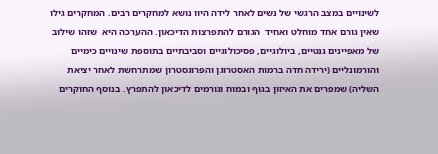לשינויים במצב הרגשי של נשים לאחר לידה היוו נושא למחקרים רבים. המחקרים גילו שאין גורם אחד מוחלט ואחיד  הגורם להתפרצות הדיכאון. ההערכה היא  שזהו שילוב של מאפיינים גנטיים, ביולוגיים, פסיכולוגיים וסביבתיים בתוספת שינויים כימיים והורמונליים (ירידה חדה ברמות האסטרוגן והפרוגסטרון שמתרחשת לאחר יציאת השליה) שמפרים את האיזון בגוף ובמוח וגורמים לדיכאון להתפרץ. בנוסף החוקרים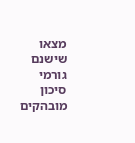מצאו שישנם גורמי סיכון מובהקים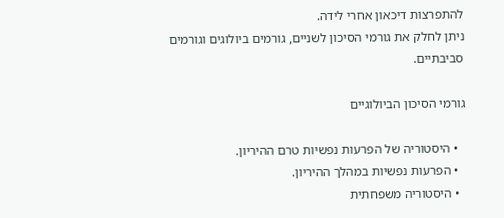להתפרצות דיכאון אחרי לידה.
ניתן לחלק את גורמי הסיכון לשניים, גורמים ביולוגים וגורמים סביבתיים.

גורמי הסיכון הביולוגיים

  • היסטוריה של הפרעות נפשיות טרם ההיריון.
  • הפרעות נפשיות במהלך ההיריון.
  • היסטוריה משפחתית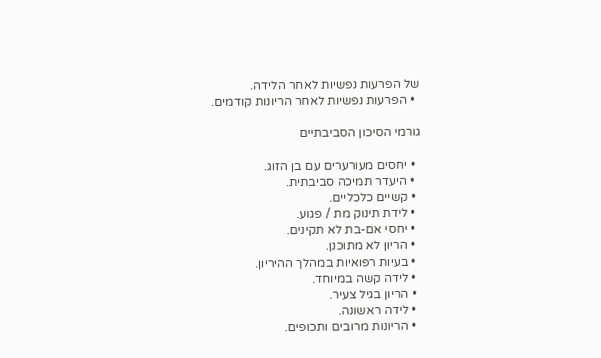של הפרעות נפשיות לאחר הלידה.
  • הפרעות נפשיות לאחר הריונות קודמים.

גורמי הסיכון הסביבתיים

  • יחסים מעורערים עם בן הזוג.
  • היעדר תמיכה סביבתית.
  • קשיים כלכליים.
  • לידת תינוק מת / פגוע.
  • יחסי אם-בת לא תקינים.
  • הריון לא מתוכנן.
  • בעיות רפואיות במהלך ההיריון.
  • לידה קשה במיוחד.
  • הריון בגיל צעיר.
  • לידה ראשונה.
  • הריונות מרובים ותכופים.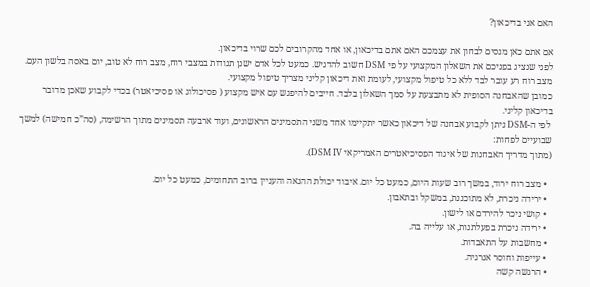האם אני בדיכאון?

אם אתם כאן מנסים לבחון את עצמכם האם אתם בדיכאון, או אחד מהקרובים לכם שרוי בדיכאון.
לפני שנציג בפניכם את השאלון המקצועי על פי DSM חשוב להדגיש. כמעט לכל אדם ישנן תנודות במצבי רוח, מצב רוח לא טוב, יום באסה בלשון העם. מצב רוח רע עובר לבד ללא כל טיפול מקצועי, לעומת זאת דיכאון קליני מצריך טיפול מקצועי.
כמובן שהאבחנה הסופית לא מתבצעת על סמך השאלון בלבד. חייבים להיפגש עם איש מקצוע ( פסיכולוג או פסיכיאטר) בכדי לקבוע שאכן מדובר בדיכאון קליני.
 לפי ה-DSM ניתן לקבוע אבחנה של דיכאון כאשר יתקיימו אחד משני התסמינים הראשונים, ועוד ארבעה תסמינים מתוך הרשימה, (סה”כ חמישה) למשך שבועיים לפחות:
(מתוך מדריך האבחנות של איגוד הפסיכיאטרים האמריקאי DSM IV).

  • מצב רוח ירוד, במשך רוב שעות היום, כמעט כל יום. איבוד יכולת ההנאה והעניין ברוב התחומים, כמעט כל יום.
  • ירידה ניכרת, לא מתוכננת, במשקל ובתאבון.
  • קושי ניכר להירדם או לישון.
  • ירידה ניכרת בפעלתנות, או עלייה בה.
  • מחשבות על התאבדות.
  • עייפות וחוסר אנרגיה.
  • הרגשה קשה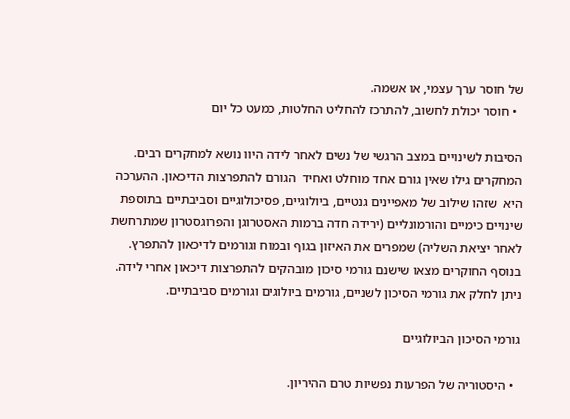של חוסר ערך עצמי, או אשמה.
  • חוסר יכולת לחשוב, להתרכז להחליט החלטות, כמעט כל יום

הסיבות לשינויים במצב הרגשי של נשים לאחר לידה היוו נושא למחקרים רבים. המחקרים גילו שאין גורם אחד מוחלט ואחיד  הגורם להתפרצות הדיכאון. ההערכה היא  שזהו שילוב של מאפיינים גנטיים, ביולוגיים, פסיכולוגיים וסביבתיים בתוספת שינויים כימיים והורמונליים (ירידה חדה ברמות האסטרוגן והפרוגסטרון שמתרחשת לאחר יציאת השליה) שמפרים את האיזון בגוף ובמוח וגורמים לדיכאון להתפרץ. בנוסף החוקרים מצאו שישנם גורמי סיכון מובהקים להתפרצות דיכאון אחרי לידה.
ניתן לחלק את גורמי הסיכון לשניים, גורמים ביולוגים וגורמים סביבתיים.

גורמי הסיכון הביולוגיים

  • היסטוריה של הפרעות נפשיות טרם ההיריון.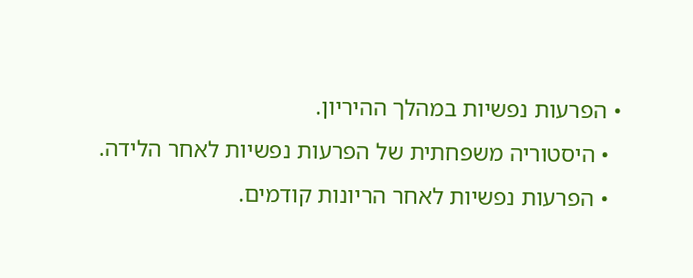• הפרעות נפשיות במהלך ההיריון.
  • היסטוריה משפחתית של הפרעות נפשיות לאחר הלידה.
  • הפרעות נפשיות לאחר הריונות קודמים.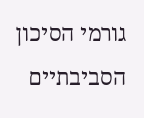גורמי הסיכון הסביבתיים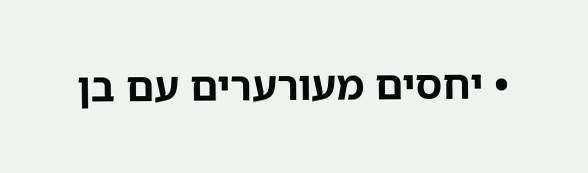• יחסים מעורערים עם בן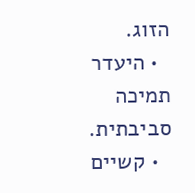הזוג.
  • היעדר תמיכה סביבתית.
  • קשיים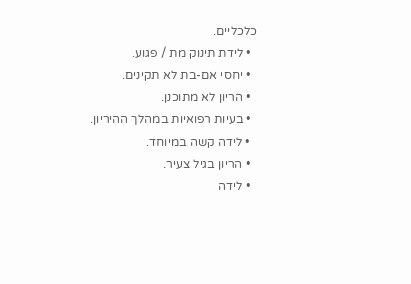כלכליים.
  • לידת תינוק מת / פגוע.
  • יחסי אם-בת לא תקינים.
  • הריון לא מתוכנן.
  • בעיות רפואיות במהלך ההיריון.
  • לידה קשה במיוחד.
  • הריון בגיל צעיר.
  • לידה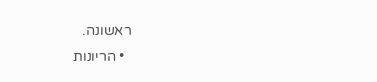ראשונה.
  • הריונות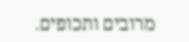מרובים ותכופים.